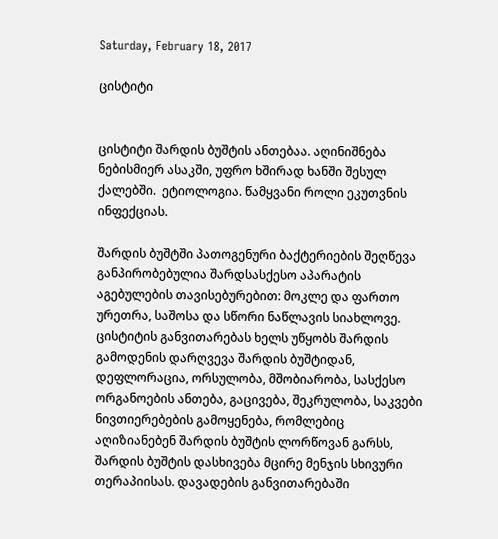Saturday, February 18, 2017

ცისტიტი


ცისტიტი შარდის ბუშტის ანთებაა. აღინიშნება ნებისმიერ ასაკში, უფრო ხშირად ხანში შესულ ქალებში.  ეტიოლოგია. წამყვანი როლი ეკუთვნის ინფექციას.

შარდის ბუშტში პათოგენური ბაქტერიების შეღწევა განპირობებულია შარდსასქესო აპარატის აგებულების თავისებურებით: მოკლე და ფართო ურეთრა, საშოსა და სწორი ნაწლავის სიახლოვე. ცისტიტის განვითარებას ხელს უწყობს შარდის გამოდენის დარღვევა შარდის ბუშტიდან, დეფლორაცია, ორსულობა, მშობიარობა, სასქესო ორგანოების ანთება, გაცივება, შეკრულობა, საკვები ნივთიერებების გამოყენება, რომლებიც აღიზიანებენ შარდის ბუშტის ლორწოვან გარსს, შარდის ბუშტის დასხივება მცირე მენჯის სხივური თერაპიისას. დავადების განვითარებაში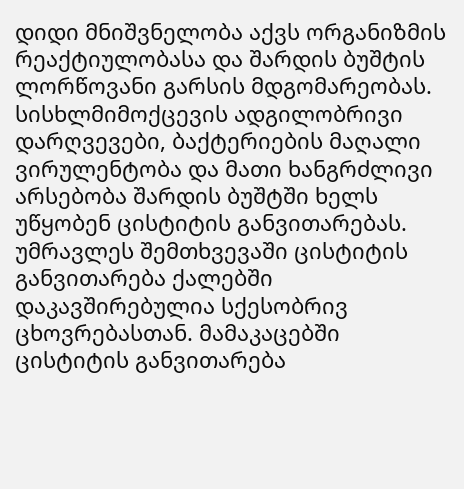დიდი მნიშვნელობა აქვს ორგანიზმის რეაქტიულობასა და შარდის ბუშტის ლორწოვანი გარსის მდგომარეობას. სისხლმიმოქცევის ადგილობრივი დარღვევები, ბაქტერიების მაღალი ვირულენტობა და მათი ხანგრძლივი არსებობა შარდის ბუშტში ხელს უწყობენ ცისტიტის განვითარებას. უმრავლეს შემთხვევაში ცისტიტის განვითარება ქალებში დაკავშირებულია სქესობრივ ცხოვრებასთან. მამაკაცებში ცისტიტის განვითარება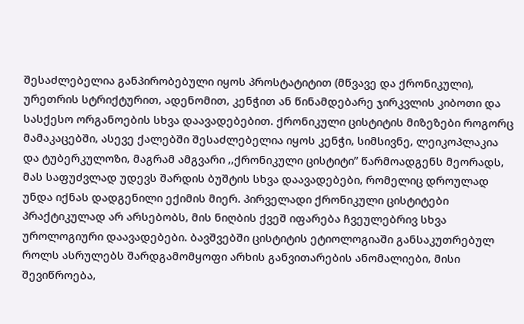შესაძლებელია განპირობებული იყოს პროსტატიტით (მწვავე და ქრონიკული), ურეთრის სტრიქტურით, ადენომით, კენჭით ან წინამდებარე ჯირკვლის კიბოთი და სასქესო ორგანოების სხვა დაავადებებით. ქრონიკული ცისტიტის მიზეზები როგორც მამაკაცებში, ასევე ქალებში შესაძლებელია იყოს კენჭი, სიმსივნე, ლეიკოპლაკია და ტუბერკულოზი, მაგრამ ამგვარი ,,ქრონიკული ცისტიტი” წარმოადგენს მეორადს, მას საფუძვლად უდევს შარდის ბუშტის სხვა დაავადებები, რომელიც დროულად უნდა იქნას დადგენილი ექიმის მიერ. პირველადი ქრონიკული ცისტიტები პრაქტიკულად არ არსებობს, მის ნიღბის ქვეშ იფარება ჩვეულებრივ სხვა უროლოგიური დაავადებები. ბავშვებში ცისტიტის ეტიოლოგიაში განსაკუთრებულ როლს ასრულებს შარდგამომყოფი არხის განვითარების ანომალიები, მისი შევიწროება,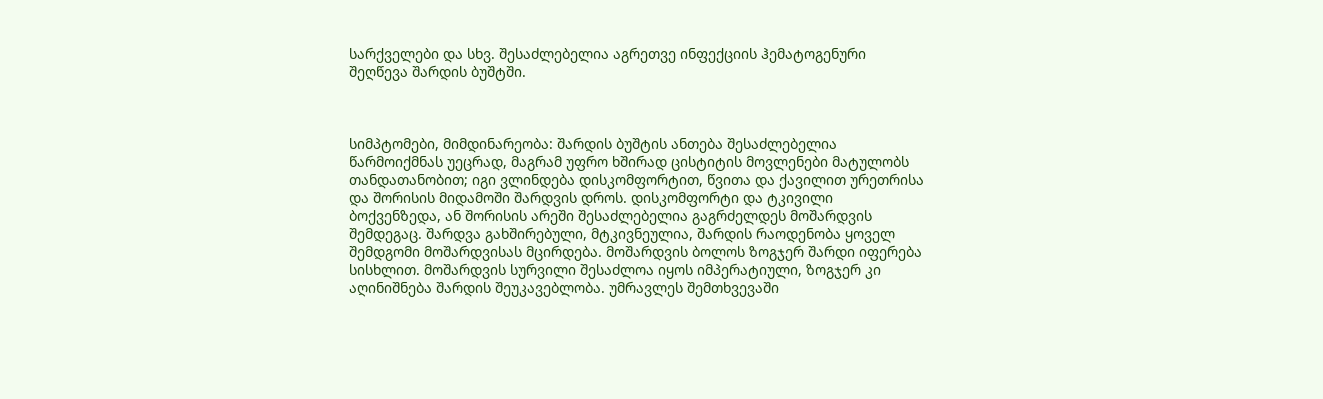სარქველები და სხვ. შესაძლებელია აგრეთვე ინფექციის ჰემატოგენური შეღწევა შარდის ბუშტში.



სიმპტომები, მიმდინარეობა: შარდის ბუშტის ანთება შესაძლებელია წარმოიქმნას უეცრად, მაგრამ უფრო ხშირად ცისტიტის მოვლენები მატულობს თანდათანობით; იგი ვლინდება დისკომფორტით, წვითა და ქავილით ურეთრისა და შორისის მიდამოში შარდვის დროს. დისკომფორტი და ტკივილი ბოქვენზედა, ან შორისის არეში შესაძლებელია გაგრძელდეს მოშარდვის შემდეგაც. შარდვა გახშირებული, მტკივნეულია, შარდის რაოდენობა ყოველ შემდგომი მოშარდვისას მცირდება. მოშარდვის ბოლოს ზოგჯერ შარდი იფერება სისხლით. მოშარდვის სურვილი შესაძლოა იყოს იმპერატიული, ზოგჯერ კი აღინიშნება შარდის შეუკავებლობა. უმრავლეს შემთხვევაში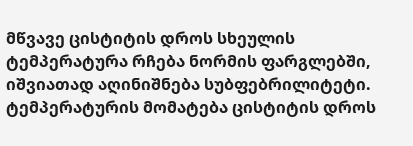მწვავე ცისტიტის დროს სხეულის ტემპერატურა რჩება ნორმის ფარგლებში, იშვიათად აღინიშნება სუბფებრილიტეტი. ტემპერატურის მომატება ცისტიტის დროს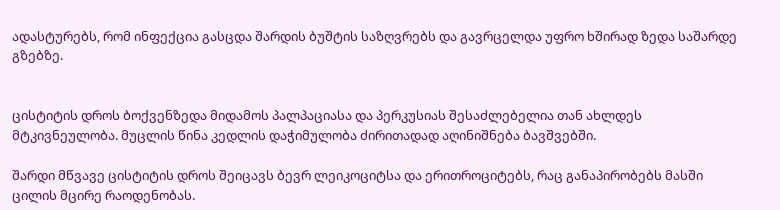ადასტურებს, რომ ინფექცია გასცდა შარდის ბუშტის საზღვრებს და გავრცელდა უფრო ხშირად ზედა საშარდე გზებზე.


ცისტიტის დროს ბოქვენზედა მიდამოს პალპაციასა და პერკუსიას შესაძლებელია თან ახლდეს მტკივნეულობა. მუცლის წინა კედლის დაჭიმულობა ძირითადად აღინიშნება ბავშვებში.

შარდი მწვავე ცისტიტის დროს შეიცავს ბევრ ლეიკოციტსა და ერითროციტებს, რაც განაპირობებს მასში ცილის მცირე რაოდენობას.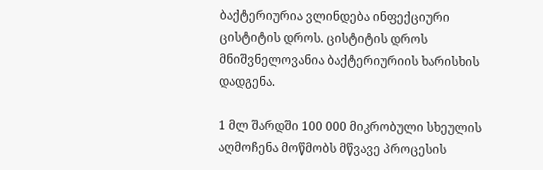ბაქტერიურია ვლინდება ინფექციური ცისტიტის დროს. ცისტიტის დროს მნიშვნელოვანია ბაქტერიურიის ხარისხის დადგენა.

1 მლ შარდში 100 000 მიკრობული სხეულის აღმოჩენა მოწმობს მწვავე პროცესის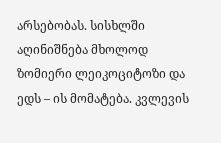არსებობას. სისხლში აღინიშნება მხოლოდ ზომიერი ლეიკოციტოზი და ედს – ის მომატება. კვლევის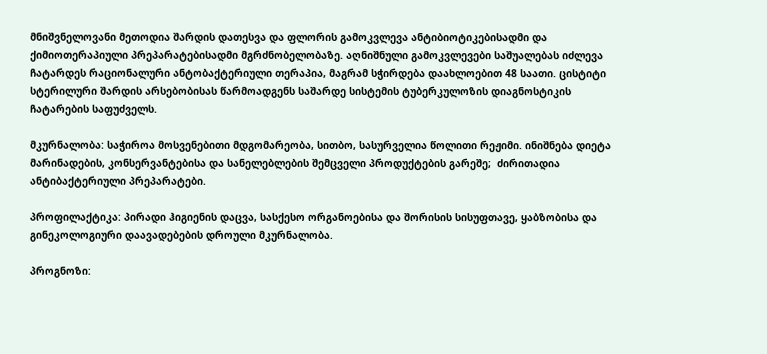მნიშვნელოვანი მეთოდია შარდის დათესვა და ფლორის გამოკვლევა ანტიბიოტიკებისადმი და ქიმიოთერაპიული პრეპარატებისადმი მგრძნობელობაზე. აღნიშნული გამოკვლევები საშუალებას იძლევა ჩატარდეს რაციონალური ანტობაქტერიული თერაპია, მაგრამ სჭირდება დაახლოებით 48 საათი. ცისტიტი სტერილური შარდის არსებობისას წარმოადგენს საშარდე სისტემის ტუბერკულოზის დიაგნოსტიკის ჩატარების საფუძველს.

მკურნალობა: საჭიროა მოსვენებითი მდგომარეობა, სითბო, სასურველია წოლითი რეჟიმი. ინიშნება დიეტა მარინადების, კონსერვანტებისა და სანელებლების შემცველი პროდუქტების გარეშე;  ძირითადია ანტიბაქტერიული პრეპარატები.

პროფილაქტიკა: პირადი ჰიგიენის დაცვა, სასქესო ორგანოებისა და შორისის სისუფთავე, ყაბზობისა და გინეკოლოგიური დაავადებების დროული მკურნალობა.

პროგნოზი: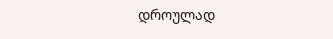დროულად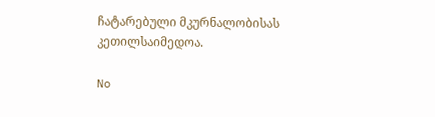ჩატარებული მკურნალობისას კეთილსაიმედოა.

No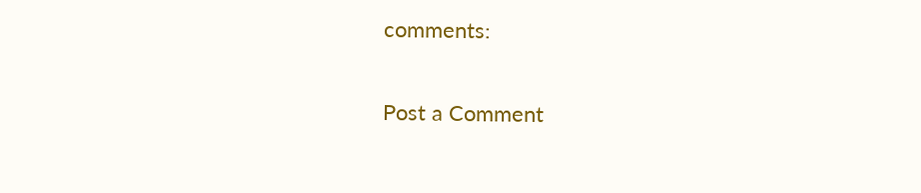comments:

Post a Comment